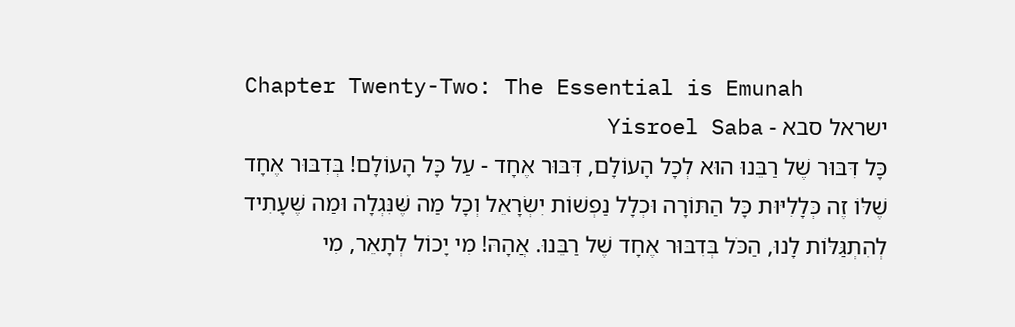Chapter Twenty-Two: The Essential is Emunah
ישראל סבא - Yisroel Saba
כָּל דִּבּוּר שֶׁל רַבֵּנוּ הוּא לְכָל הָעוֹלָם, דִּבּוּר אֶחָד - עַל כָּל הָעוֹלָם! בְּדִבּוּר אֶחָד שֶׁלּוֹ זֶה כְּלָלִיּוּת כָּל הַתּוֹרָה וּכְלָל נַפְשׁוֹת יִשְׂרָאֵל וְכָל מַה שֶּׁנִּגְלָה וּמַה שֶּׁעָתִיד לְהִתְגַּלּוֹת לָנוּ, הַכֹּל בְּדִבּוּר אֶחָד שֶׁל רַבֵּנוּ. אֲהָהּ! מִי יָכוֹל לְתָאֵר, מִי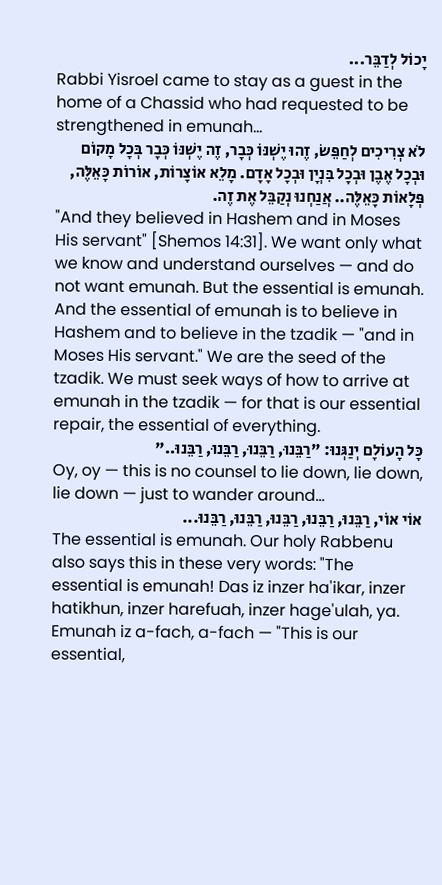יָכוֹל לְדַבֵּר...
Rabbi Yisroel came to stay as a guest in the home of a Chassid who had requested to be strengthened in emunah…
לֹא צְרִיכִים לְחַפֵּשׂ, זֶהוּ יֶשְׁנּוֹ כְּבָר, זֶה יֶשְׁנּוֹ כְּבָר בְּכָל מָקוֹם וּבְכָל אֶבֶן וּבְכָל בִּנְיָן וּבְכָל אָדָם. מָלֵא אוֹצָרוֹת, אוֹרוֹת כָּאֵלֶּה, פְּלָאוֹת כָּאֵלֶּה.. אֲנַחְנוּ נְקַבֵּל אֶת זֶה.
"And they believed in Hashem and in Moses His servant" [Shemos 14:31]. We want only what we know and understand ourselves — and do not want emunah. But the essential is emunah. And the essential of emunah is to believe in Hashem and to believe in the tzadik — "and in Moses His servant." We are the seed of the tzadik. We must seek ways of how to arrive at emunah in the tzadik — for that is our essential repair, the essential of everything.
כָּל הָעוֹלָם יְנַגְּנוּ: "רַבֵּנוּ, רַבֵּנוּ, רַבֵּנוּ, רַבֵּנוּ.."
Oy, oy — this is no counsel to lie down, lie down, lie down — just to wander around…
אוֹי אוֹי, רַבֵּנוּ, רַבֵּנוּ, רַבֵּנוּ, רַבֵּנוּ, רַבֵּנוּ...
The essential is emunah. Our holy Rabbenu also says this in these very words: "The essential is emunah! Das iz inzer ha'ikar, inzer hatikhun, inzer harefuah, inzer hage'ulah, ya. Emunah iz a-fach, a-fach — "This is our essential,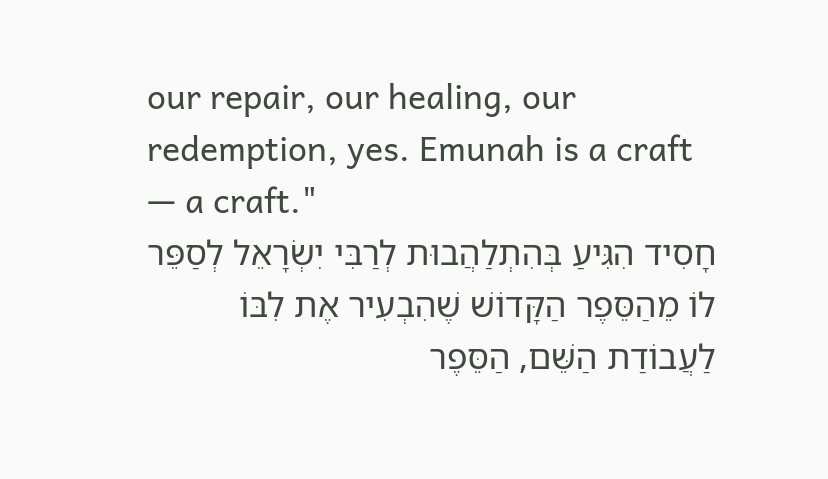our repair, our healing, our redemption, yes. Emunah is a craft — a craft."
חָסִיד הִגִּיעַ בְּהִתְלַהֲבוּת לְרַבִּי יִשְׂרָאֵל לְסַפֵּר לוֹ מֵהַסֵּפֶר הַקָּדוֹשׁ שֶׁהִבְעִיר אֶת לִבּוֹ לַעֲבוֹדַת הַשֵּׁם, הַסֵּפֶר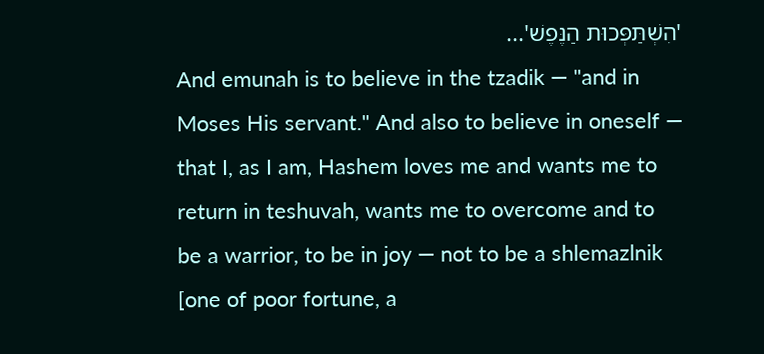'הִשְׁתַּפְּכוּת הַנֶּפֶשׁ'...
And emunah is to believe in the tzadik — "and in Moses His servant." And also to believe in oneself — that I, as I am, Hashem loves me and wants me to return in teshuvah, wants me to overcome and to be a warrior, to be in joy — not to be a shlemazlnik [one of poor fortune, a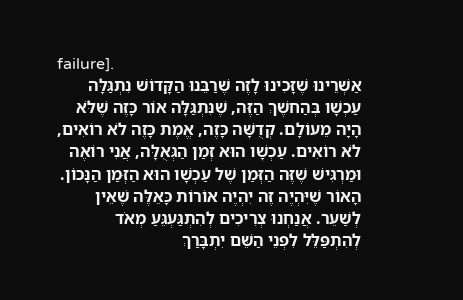failure].
אַשְׁרֵינוּ שֶׁזָּכִינוּ לָזֶה שֶׁרַבֵּנוּ הַקָּדוֹשׁ נִתְגַּלָּה עַכְשָׁו בְּהַחשֶׁךְ הַזֶּה, שֶׁנִּתְגַּלָּה אוֹר כָּזֶה שֶׁלֹּא הָיָה מֵעוֹלָם. קְדֻשָּׁה כָּזֶה, אֱמֶת כָּזֶה לֹא רוֹאִים, לֹא רוֹאִים. עַכְשָׁו הוּא זְמַן הַגְּאֻלָּה, אֲנִי רוֹאֶה וּמַרְגִּישׁ שֶׁזֶּה הַזְּמַן שֶׁל עַכְשָׁו הוּא הַזְּמַן הַנָּכוֹן. הָאוֹר שֶׁיִּהְיֶה זֶה יִהְיֶה אוֹרוֹת כָּאֵלֶּה שֶׁאֵין לְשַׁעֵר. אֲנַחְנוּ צְרִיכִים לְהִתְגַּעְגֵּעַ מְאֹד לְהִתְפַּלֵּל לִפְנֵי הַשֵּׁם יִתְבָּרַךְ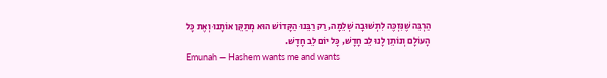הַרְבֵּה שֶׁנִּזְכֶּה לִתְשׁוּבָה שְׁלֵמָה, רַק רַבֵּנוּ הַקָּדוֹשׁ הוּא מְתַקֵּן אוֹתָנוּ וְאֶת כָּל הָעוֹלָם וְנוֹתֵן לָנוּ לֵב חָדָשׁ, כָּל יוֹם לֵב חָדָשׁ.
Emunah — Hashem wants me and wants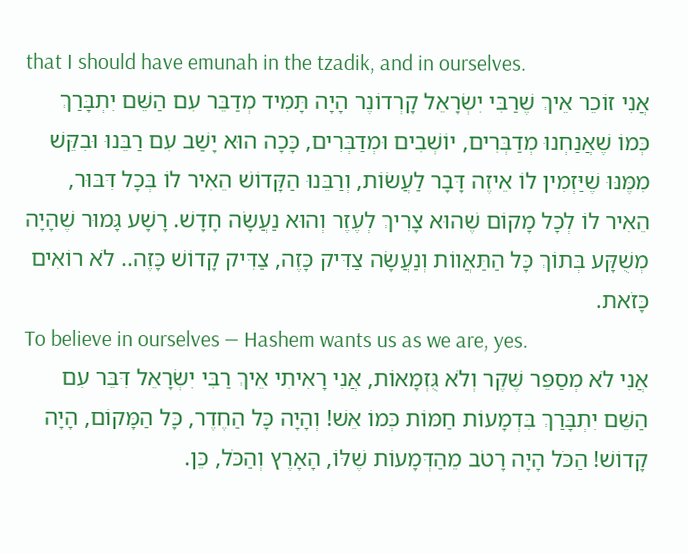that I should have emunah in the tzadik, and in ourselves.
אֲנִי זוֹכֵר אֵיךְ שֶׁרַבִּי יִשְׂרָאֵל קָרְדוֹנֶר הָיָה תָּמִיד מְדַבֵּר עִם הַשֵּׁם יִתְבָּרַךְ כְּמוֹ שֶׁאֲנַחְנוּ מְדַבְּרִים, יוֹשְׁבִים וּמְדַבְּרִים, כָּכָה הוּא יָשַׁב עִם רַבֵּנוּ וּבִקֵּשׁ מִמֶּנּוּ שֶׁיַּזְמִין לוֹ אֵיזֶה דָּבָר לַעֲשׂוֹת, וְרַבֵּנוּ הַקָּדוֹשׁ הֵאִיר לוֹ בְּכָל דִּבּוּר, הֵאִיר לוֹ לְכָל מָקוֹם שֶׁהוּא צָרִיךְ לְעֶזֶר וְהוּא נַעֲשָׂה חָדָשׁ. רָשָׁע גָּמוּר שֶׁהָיָה מְשֻׁקָּע בְּתוֹךְ כָּל הַתַּאֲווֹת וְנַעֲשָׂה צַדִּיק כָּזֶה, צַדִּיק קָדוֹשׁ כָּזֶה.. לֹא רוֹאִים כָּזֹאת.
To believe in ourselves — Hashem wants us as we are, yes.
אֲנִי לֹא מְסַפֵּר שֶׁקֶר וְלֹא גֻּזְמָאוֹת, אֲנִי רָאִיתִי אֵיךְ רַבִּי יִשְׂרָאֵל דִּבֵּר עִם הַשֵּׁם יִתְבָּרַךְ בִּדְמָעוֹת חַמּוֹת כְּמוֹ אֵשׁ! וְהָיָה כָּל הַחֶדֶר, כָּל הַמָּקוֹם, הָיָה קָדוֹשׁ! הַכֹּל הָיָה רָטֹב מֵהַדְּמָעוֹת שֶׁלּוֹ, הָאָרֶץ וְהַכֹּל, כֵּן.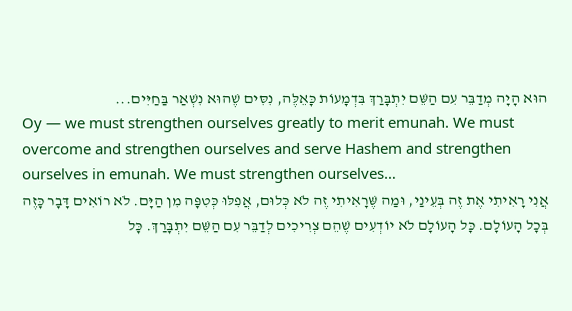הוּא הָיָה מְדַבֵּר עִם הַשֵּׁם יִתְבָּרַךְ בִּדְמָעוֹת כָּאֵלֶּה, נִסִּים שֶׁהוּא נִשְׁאַר בַּחַיִּים...
Oy — we must strengthen ourselves greatly to merit emunah. We must overcome and strengthen ourselves and serve Hashem and strengthen ourselves in emunah. We must strengthen ourselves…
אֲנִי רָאִיתִי אֶת זֶה בְּעֵינַי, וּמַה שֶּׁרָאִיתִי זֶה לֹא כְּלוּם, אֲפִלּוּ כְּטִפָּה מִן הַיָּם. לֹא רוֹאִים דָּבָר כָּזֶה בְּכָל הָעוֹלָם. כָּל הָעוֹלָם לֹא יוֹדְעִים שֶׁהֵם צְרִיכִים לְדַבֵּר עִם הַשֵּׁם יִתְבָּרַךְ. כָּל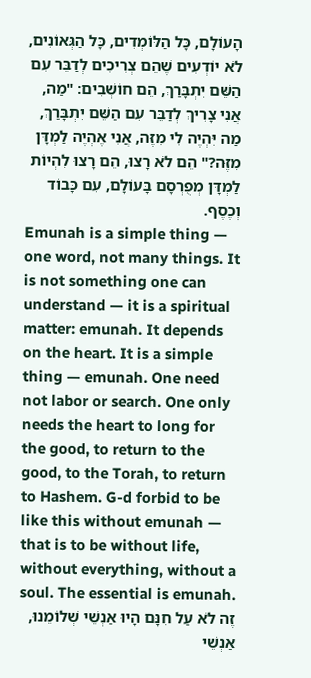הָעוֹלָם, כָּל הַלּוֹמְדִים, כָּל הַגְּאוֹנִים, לֹא יוֹדְעִים שֶׁהֵם צְרִיכִים לְדַבֵּר עִם הַשֵּׁם יִתְבָּרַךְ, הֵם חוֹשְׁבִים: "מַה, אֲנִי צָרִיךְ לְדַבֵּר עִם הַשֵּׁם יִתְבָּרַךְ, מַה יִּהְיֶה לִי מִזֶּה, אֲנִי אֶהְיֶה לַמְדָּן מִזֶּה?" הֵם לֹא רָצוּ, הֵם רָצוּ לִהְיוֹת לַמְדָּן מְפֻרְסָם בָּעוֹלָם, עִם כָּבוֹד וְכֶסֶף.
Emunah is a simple thing — one word, not many things. It is not something one can understand — it is a spiritual matter: emunah. It depends on the heart. It is a simple thing — emunah. One need not labor or search. One only needs the heart to long for the good, to return to the good, to the Torah, to return to Hashem. G-d forbid to be like this without emunah — that is to be without life, without everything, without a soul. The essential is emunah.
זֶה לֹא עַל חִנָּם הָיוּ אַנְשֵׁי שְׁלוֹמֵנוּ, אַנְשֵׁי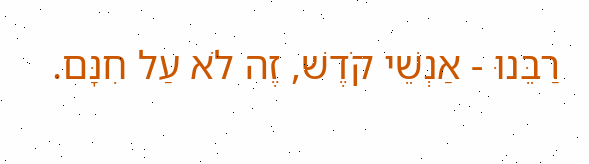רַבֵּנוּ - אַנְשֵׁי קֹדֶשׁ, זֶה לֹא עַל חִנָּם.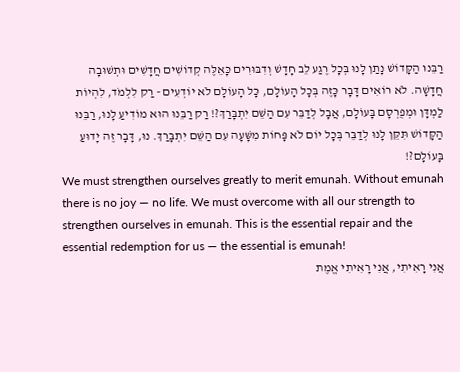רַבֵּנוּ הַקָּדוֹשׁ נָתַן לָנוּ בְּכָל רֶגַע לֵב חָדָשׁ וְדִבּוּרִים כָּאֵלֶּה קְדוֹשִׁים חֲדָשִׁים וּתְשׁוּבָה חֲדָשָׁה. לֹא רוֹאִים דָּבָר כָּזֶה בְּכָל הָעוֹלָם, כָּל הָעוֹלָם לֹא יוֹדְעִים - רַק לִלְמֹד, לִהְיוֹת לַמְדָּן וּמְפֻרְסָם בָּעוֹלָם, אֲבָל לְדַבֵּר עִם הַשֵּׁם יִתְבָּרַךְ?! רַק רַבֵּנוּ הוּא מוֹדִיעַ לָנוּ, רַבֵּנוּ הַקָּדוֹשׁ תִּקֵּן לָנוּ לְדַבֵּר בְּכָל יוֹם לֹא פָּחוֹת מִשָּׁעָה עִם הַשֵּׁם יִתְבָּרַךְ. נוּ, דָּבָר זֶה יָדוּעַ בָּעוֹלָם?!
We must strengthen ourselves greatly to merit emunah. Without emunah there is no joy — no life. We must overcome with all our strength to strengthen ourselves in emunah. This is the essential repair and the essential redemption for us — the essential is emunah!
אֲנִי רָאִיתִי, אֲנִי רָאִיתִי אֱמֶת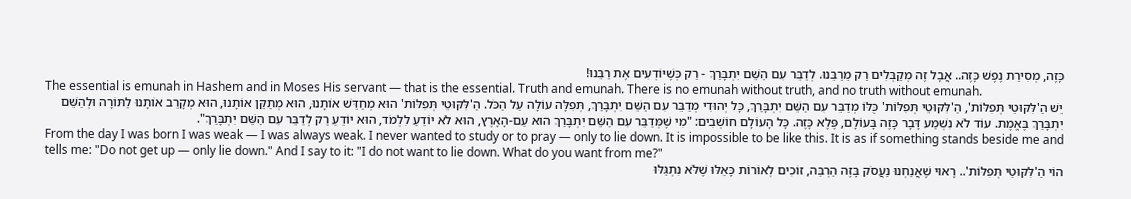כָּזֶה, מְסִירַת נֶפֶשׁ כָּזֶה.. אֲבָל זֶה מְקַבְּלִים רַק מֵרַבֵּנוּ. לְדַבֵּר עִם הַשֵּׁם יִתְבָּרַךְ - רַק כְּשֶׁיּוֹדְעִים אֶת רַבֵּנוּ!
The essential is emunah in Hashem and in Moses His servant — that is the essential. Truth and emunah. There is no emunah without truth, and no truth without emunah.
יֵשׁ הַ'לִּקּוּטֵי תְּפִלּוֹת', הַ'לִּקּוּטֵי תְּפִלּוֹת' כֻּלּוֹ מְדַבֵּר עִם הַשֵּׁם יִתְבָּרַךְ, כָּל יְהוּדִי מְדַבֵּר עִם הַשֵּׁם יִתְבָּרַךְ, תְּפִלָּה עוֹלָה עַל הַכֹּל. הַ'לִּקּוּטֵי תְּפִלּוֹת' הוּא מְחַדֵּשׁ אוֹתָנוּ, הוּא מְתַקֵּן אוֹתָנוּ, הוּא מְקָרֵב אוֹתָנוּ לַתּוֹרָה וּלְהַשֵּׁם יִתְבָּרַךְ בֶּאֱמֶת. עוֹד לֹא נִשְׁמַע דָּבָר כָּזֶה בָּעוֹלָם, פֶּלֶא כָּזֶה. כָּל הָעוֹלָם חוֹשְׁבִים: "מִי שֶׁמְּדַבֵּר עִם הַשֵּׁם יִתְבָּרַךְ הוּא עַם-הָאָרֶץ, הוּא לֹא יוֹדֵעַ לִלְמֹד, הוּא יוֹדֵעַ רַק לְדַבֵּר עִם הַשֵּׁם יִתְבָּרַךְ".
From the day I was born I was weak — I was always weak. I never wanted to study or to pray — only to lie down. It is impossible to be like this. It is as if something stands beside me and tells me: "Do not get up — only lie down." And I say to it: "I do not want to lie down. What do you want from me?"
הוֹי הַ'לִּקּוּטֵי תְּפִלּוֹת'.. רָאוּי שֶׁאֲנַחְנוּ נַעֲסֹק בָּזֶה הַרְבֵּה, זוֹכִים לְאוֹרוֹת כָּאֵלּוּ שֶׁלֹּא נִתְגַּלּוּ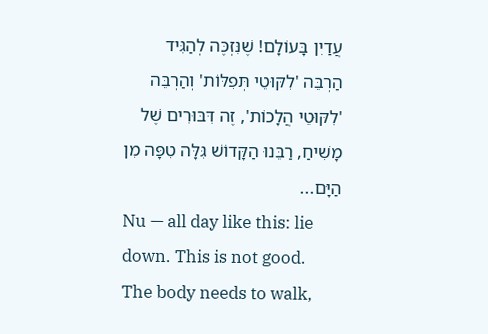עֲדַיִן בָּעוֹלָם! שֶׁנִּזְכֶּה לְהַגִּיד הַרְבֵּה 'לִקּוּטֵי תְּפִלּוֹת' וְהַרְבֵּה 'לִקּוּטֵי הֲלָכוֹת', זֶה דִּבּוּרִים שֶׁל מָשִׁיחַ, רַבֵּנוּ הַקָּדוֹשׁ גִּלָּה טִפָּה מִן הַיָּם...
Nu — all day like this: lie down. This is not good. The body needs to walk,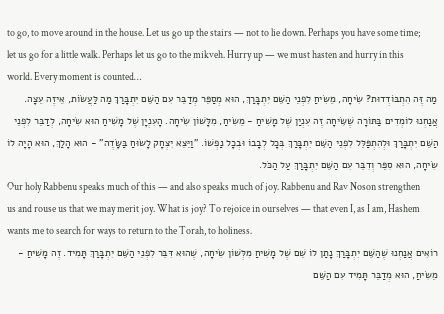to go, to move around in the house. Let us go up the stairs — not to lie down. Perhaps you have some time; let us go for a little walk. Perhaps let us go to the mikveh. Hurry up — we must hasten and hurry in this world. Every moment is counted…
מַה זֶּה הִתְבּוֹדְדוּת? שִׂיחָה, מֵשִׂיחַ לִפְנֵי הַשֵּׁם יִתְבָּרַךְ, הוּא מְסַפֵּר מְדַבֵּר עִם הַשֵּׁם יִתְבָּרַךְ מַה לַּעֲשׂוֹת, אֵיזֶה עֵצָה. אֲנַחְנוּ לוֹמְדִים בַּתּוֹרָה שֶׁשִּׂיחָה זֶה עִנְיַן שֶׁל מָשִׁיחַ - מֵשִׂיחַ, מִלָּשׁוֹן שִׂיחָה. הָעִנְיָן שֶׁל מָשִׁיחַ הוּא שִׂיחָה, לְדַבֵּר לִפְנֵי הַשֵּׁם יִתְבָּרַךְ וּלְהִתְפַּלֵּל לִפְנֵי הַשֵּׁם יִתְבָּרַךְ בְּכָל לְבָבוֹ וּבְכָל נַפְשׁוֹ. "וַיֵּצֵא יִצְחָק לָשׂוּחַ בַּשָּׂדֶה" - הוּא הָלַךְ, הוּא הָיָה לוֹ שִׂיחָה, הוּא סִפֵּר וְדִבֵּר עִם הַשֵּׁם יִתְבָּרַךְ עַל הַכֹּל.
Our holy Rabbenu speaks much of this — and also speaks much of joy. Rabbenu and Rav Noson strengthen us and rouse us that we may merit joy. What is joy? To rejoice in ourselves — that even I, as I am, Hashem wants me to search for ways to return to the Torah, to holiness.
רוֹאִים אֲנַחְנוּ שֶׁהַשֵּׁם יִתְבָּרַךְ נָתַן לוֹ שֵׁם שֶׁל מָשִׁיחַ מִלְּשׁוֹן שִׂיחָה, שֶׁהוּא דִּבֵּר לִפְנֵי הַשֵּׁם יִתְבָּרַךְ תָּמִיד. זֶה מָשִׁיחַ - מֵשִׂיחַ, הוּא מְדַבֵּר תָּמִיד עִם הַשֵּׁם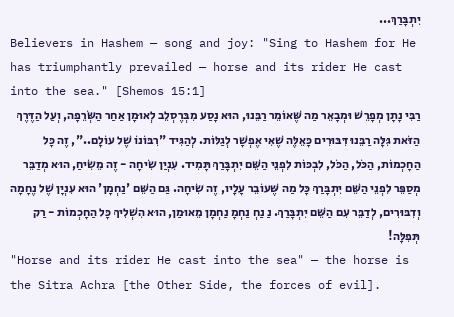יִתְבָּרַךְ...
Believers in Hashem — song and joy: "Sing to Hashem for He has triumphantly prevailed — horse and its rider He cast into the sea." [Shemos 15:1]
רַבִּי נָתָן מְפָרֵשׁ וּמְבָאֵר מַה שֶּׁאוֹמֵר רַבֵּנוּ, הוּא נָסַע מִבְּרֶסְלֵב לְאוּמָן אַחַר הַשְּׂרֵפָה, וְעַל הַדֶּרֶךְ הַזֹּאת גִּלָּה רַבֵּנוּ דִּבּוּרִים כָּאֵלֶּה שֶׁאִי אֶפְשָׁר לְגַלּוֹת. לְהַגִּיד "רִבּוֹנוֹ שֶׁל עוֹלָם..", זֶה כָּל הַחָכְמוֹת, הַכֹּל, הַכֹּל, לִבְכּוֹת לִפְנֵי הַשֵּׁם יִתְבָּרַךְ תָּמִיד. עִנְיַן שִׂיחָה - זֶה מֵשִׂיחַ, הוּא מְדַבֵּר מְסַפֵּר לִפְנֵי הַשֵּׁם יִתְבָּרַךְ כָּל מַה שֶּׁעוֹבֵר עָלָיו, זֶה שִׂיחָה. גַּם הַשֵּׁם 'נַחְמָן' הוּא עִנְיָן שֶׁל נֶחָמָה וְדִבּוּרִים, לְדַבֵּר עִם הַשֵּׁם יִתְבָּרַךְ. נַ נַחְ נַחְמָ נַחְמָן מֵאוּמַן, הוּא הִשְׁלִיךְ כָּל הַחָכְמוֹת - רַק תְּפִלָּה!
"Horse and its rider He cast into the sea" — the horse is the Sitra Achra [the Other Side, the forces of evil].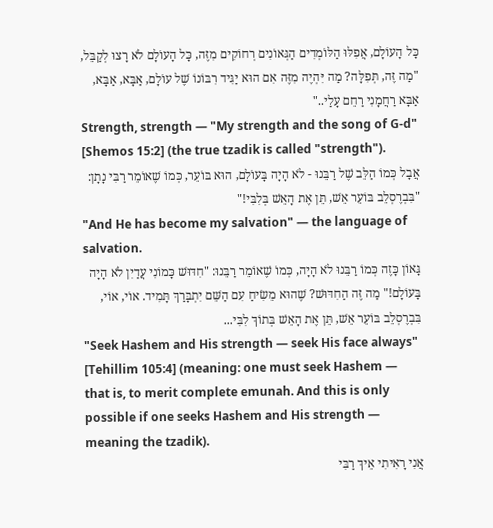כָּל הָעוֹלָם, אֲפִלּוּ הַלּוֹמְדִים הַגְּאוֹנִים רְחוֹקִים מִזֶּה, כָּל הָעוֹלָם לֹא רָצוּ לְקַבֵּל, "מַה זֶּה, תְּפִלָּה? מַה יִּהְיֶה מִזֶּה אִם הוּא יַגִּיד רִבּוֹנוֹ שֶׁל עוֹלָם, אַבָּא, אַבָּא, אַבָּא רַחֲמָנִי רַחֵם עָלַי.."
Strength, strength — "My strength and the song of G-d" [Shemos 15:2] (the true tzadik is called "strength").
אֲבָל כְּמוֹ הַלֵּב שֶׁל רַבֵּנוּ - לֹא הָיָה בָּעוֹלָם, הוּא בּוֹעֵר, כְּמוֹ שֶׁאוֹמֵר רַבִּי נָתָן: "בִּבְרֶסְלֵב בּוֹעֵר אֵשׁ, תֵּן אֶת הָאֵשׁ בְּלִבִּי!"
"And He has become my salvation" — the language of salvation.
גָּאוֹן כָּזֶה כְּמוֹ רַבֵּנוּ לֹא הָיָה, כְּמוֹ שֶׁאוֹמֵר רַבֵּנוּ: "חִדּוּשׁ כָּמוֹנִי עֲדַיִן לֹא הָיָה בָּעוֹלָם!" מַה זֶּה הַחִדּוּשׁ? שֶׁהוּא מֵשִׂיחַ עִם הַשֵּׁם יִתְבָּרַךְ תָּמִיד. אוֹי, אוֹי, בִּבְרֶסְלֵב בּוֹעֵר אֵשׁ, תֵּן אֶת הָאֵשׁ בְּתוֹךְ לִבִּי...
"Seek Hashem and His strength — seek His face always" [Tehillim 105:4] (meaning: one must seek Hashem — that is, to merit complete emunah. And this is only possible if one seeks Hashem and His strength — meaning the tzadik).
אֲנִי רָאִיתִי אֵיךְ רַבִּי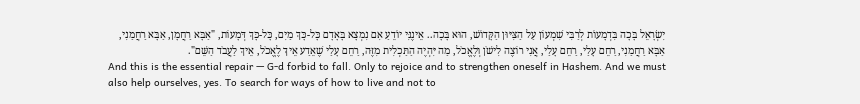יִשְׂרָאֵל בָּכָה בִּדְמָעוֹת לְרַבִּי שִׁמְעוֹן עַל הַצִּיּוּן הַקָּדוֹשׁ, הוּא בָּכָה.. אֵינֶנִּי יוֹדֵעַ אִם נִמְצָא בָּאָדָם כָּל-כָּךְ מַיִם, כָּל-כָּךְ דְּמָעוֹת, "אַבָּא רַחֲמָן, אַבָּא רַחֲמַנִי, אַבָּא רַחֲמַנִי, רַחֵם עָלַי, רַחֵם עָלַי, אֲנִי רוֹצֶה לִישֹׁן וְלֶאֱכֹל, מַה יִּהְיֶה הַתַּכְלִית מִזֶּה, רַחֵם עָלַי שֶׁאֵדַע אֵיךְ לֶאֱכֹל, אֵיךְ לַעֲבֹד הַשֵּׁם".
And this is the essential repair — G-d forbid to fall. Only to rejoice and to strengthen oneself in Hashem. And we must also help ourselves, yes. To search for ways of how to live and not to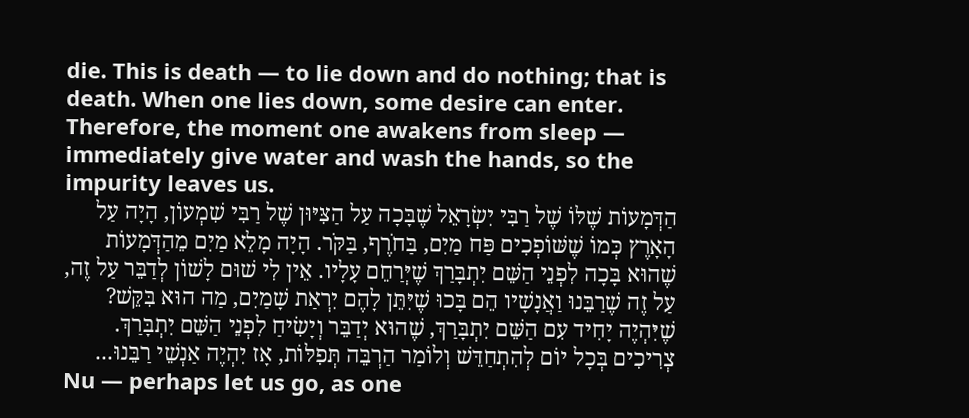die. This is death — to lie down and do nothing; that is death. When one lies down, some desire can enter. Therefore, the moment one awakens from sleep — immediately give water and wash the hands, so the impurity leaves us.
הַדְּמָעוֹת שֶׁלּוֹ שֶׁל רַבִּי יִשְׂרָאֵל שֶׁבָּכָה עַל הַצִּיּוּן שֶׁל רַבִּי שִׁמְעוֹן, הָיָה עַל הָאָרֶץ כְּמוֹ שֶׁשּׁוֹפְכִים פַּח מַיִם, בַּחֹרֶף, בַּקֹּר. הָיָה מָלֵא מַיִם מֵהַדְּמָעוֹת שֶׁהוּא בָּכָה לִפְנֵי הַשֵּׁם יִתְבָּרַךְ שֶׁיְּרַחֵם עָלָיו. אֵין לִי שׁוּם לָשׁוֹן לְדַבֵּר עַל זֶה, עַל זֶה שֶׁרַבֵּנוּ וַאֲנָשָׁיו הֵם בָּכוּ שֶׁיִּתֵּן לָהֶם יִרְאַת שָׁמַיִם, מַה הוּא בִּקֵּשׁ? שֶׁיִּהְיֶה יָחִיד עִם הַשֵּׁם יִתְבָּרַךְ, שֶׁהוּא יְדַבֵּר וְיָשִׂיחַ לִפְנֵי הַשֵּׁם יִתְבָּרַךְ. צְרִיכִים בְּכָל יוֹם לְהִתְחַדֵּשׁ וְלוֹמַר הַרְבֵּה תְּפִלּוֹת, אָז יִהְיֶה אַנְשֵׁי רַבֵּנוּ...
Nu — perhaps let us go, as one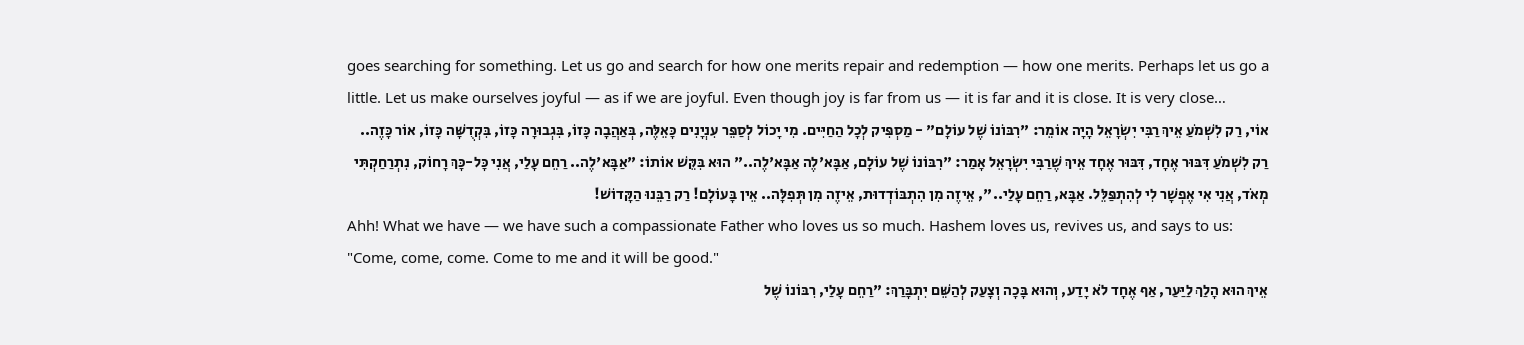goes searching for something. Let us go and search for how one merits repair and redemption — how one merits. Perhaps let us go a little. Let us make ourselves joyful — as if we are joyful. Even though joy is far from us — it is far and it is close. It is very close…
אוֹי, רַק לִשְׁמֹעַ אֵיךְ רַבִּי יִשְׂרָאֵל הָיָה אוֹמֵר: "רִבּוֹנוֹ שֶׁל עוֹלָם" - מַסְפִּיק לְכָל הַחַיִּים. מִי יָכוֹל לְסַפֵּר עִנְיָנִים כָּאֵלֶּה, בְּאַהֲבָה כָּזוֹ, בִּגְבוּרָה כָּזוֹ, בִּקְדֻשָּׁה כָּזוֹ, אוֹר כָּזֶה.. רַק לִשְׁמֹעַ דִּבּוּר אֶחָד, דִּבּוּר אֶחָד אֵיךְ שֶׁרַבִּי יִשְׂרָאֵל אָמַר: "רִבּוֹנוֹ שֶׁל עוֹלָם, אַבָּא'לֶה אַבָּא'לֶה.." הוּא בִּקֵּשׁ אוֹתוֹ: "אַבָּא'לֶה.. רַחֵם עָלַי, אֲנִי כָּל-כָּךְ רָחוֹק, נִתְרַחַקְתִּי מְאֹד, אֲנִי אִי אֶפְשָׁר לִי לְהִתְפַּלֵּל. אַבָּא, רַחֵם עָלַי..", אֵיזֶה מִן הִתְבּוֹדְדוּת, אֵיזֶה מִן תְּפִלָּה.. אֵין בָּעוֹלָם! רַק רַבֵּנוּ הַקָּדוֹשׁ!
Ahh! What we have — we have such a compassionate Father who loves us so much. Hashem loves us, revives us, and says to us: "Come, come, come. Come to me and it will be good."
אֵיךְ הוּא הָלַךְ לַיַּעַר, אַף אֶחָד לֹא יָדַע, וְהוּא בָּכָה וְצָעַק לְהַשֵּׁם יִתְבָּרַךְ: "רַחֵם עָלַי, רִבּוֹנוֹ שֶׁל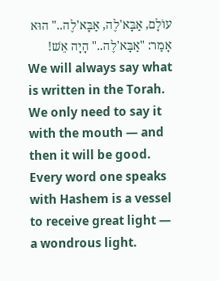עוֹלָם, אַבָּא'לֶה, אַבָּא'לֶה.." הוּא אָמַר: "אַבָּא'לֶה.." הָיָה אֵשׁ!
We will always say what is written in the Torah. We only need to say it with the mouth — and then it will be good. Every word one speaks with Hashem is a vessel to receive great light — a wondrous light.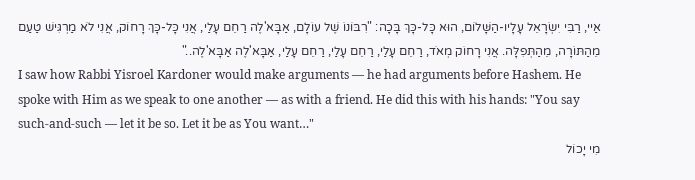אַיי, רַבִּי יִשְׂרָאֵל עָלָיו-הַשָּׁלוֹם, הוּא כָּל-כָּךְ בָּכָה: "רִבּוֹנוֹ שֶׁל עוֹלָם, אַבָּא'לֶה רַחֵם עָלַי, אֲנִי כָּל-כָּךְ רָחוֹק, אֲנִי לֹא מַרְגִּישׁ טַעַם מֵהַתּוֹרָה, מֵהַתְּפִלָּה. אֲנִי רָחוֹק מְאֹד, רַחֵם עָלַי, רַחֵם עָלַי, רַחֵם עָלַי, אַבָּא'לֶה אַבָּא'לֶה.."
I saw how Rabbi Yisroel Kardoner would make arguments — he had arguments before Hashem. He spoke with Him as we speak to one another — as with a friend. He did this with his hands: "You say such-and-such — let it be so. Let it be as You want…"
מִי יָכוֹל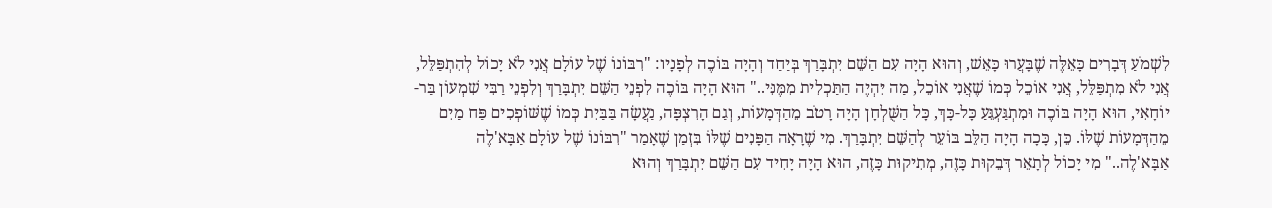לִשְׁמֹעַ דְּבָרִים כָּאֵלֶּה שֶׁבָּעֲרוּ כָּאֵשׁ, וְהוּא הָיָה עִם הַשֵּׁם יִתְבָּרַךְ בְּיַחַד וְהָיָה בּוֹכֶה לְפָנָיו: "רִבּוֹנוֹ שֶׁל עוֹלָם אֲנִי לֹא יָכוֹל לְהִתְפַּלֵּל, אֲנִי לֹא מִתְפַּלֵּל, אֲנִי אוֹכֵל כְּמוֹ שֶׁאֲנִי אוֹכֵל, מַה יִּהְיֶה הַתַּכְלִית מִמֶּנִּי.." הוּא הָיָה בּוֹכֶה לִפְנֵי הַשֵּׁם יִתְבָּרַךְ וְלִפְנֵי רַבִּי שִׁמְעוֹן בַּר-יוֹחָאִי, הוּא הָיָה בּוֹכֶה וּמִתְגַּעְגֵּעַ כָּל-כָּךְ, כָּל הַשֻּׁלְחָן הָיָה רָטֹב מֵהַדְּמָעוֹת, וְגַם הָרִצְפָּה, נַעֲשָׂה בַּבַּיִת כְּמוֹ שֶׁשּׁוֹפְכִים פַּח מַיִם מֵהַדְּמָעוֹת שֶׁלּוֹ. כֵּן, כָּכָה הָיָה הַלֵּב בּוֹעֵר לְהַשֵּׁם יִתְבָּרַךְ. מִי שֶׁרָאָה הַפָּנִים שֶׁלּוֹ בִּזְמַן שֶׁאָמַר "רִבּוֹנוֹ שֶׁל עוֹלָם אַבָּא'לֶה אַבָּא'לֶה.." מִי יָכוֹל לְתָאֵר דְּבֵקוּת כָּזֶה, מְתִיקוּת כָּזֶה, הוּא הָיָה יָחִיד עִם הַשֵּׁם יִתְבָּרַךְ וְהוּא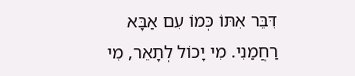דִּבֵּר אִתּוֹ כְּמוֹ עִם אַבָּא רַחֲמַנִי. מִי יָכוֹל לְתָאֵר, מִי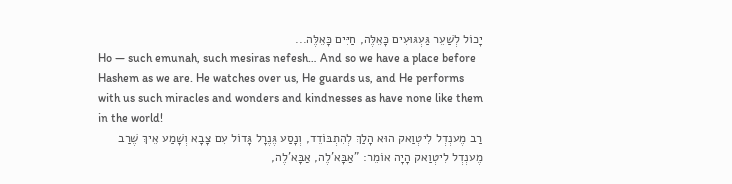יָכוֹל לְשַׁעֵר גַּעְגּוּעִים כָּאֵלֶּה, חַיִּים כָּאֵלֶּה...
Ho — such emunah, such mesiras nefesh… And so we have a place before Hashem as we are. He watches over us, He guards us, and He performs with us such miracles and wonders and kindnesses as have none like them in the world!
רַב מֶענְדְל לִיטְוַאק הוּא הָלַךְ לְהִתְבּוֹדֵד, וְנָסַע גֶּנֶרָל גָּדוֹל עִם צָבָא וְשָׁמַע אֵיךְ שֶׁרַב מֶענְדְל לִיטְוַאק הָיָה אוֹמֵר: "אַבָּא'לֶה, אַבָּא'לֶה,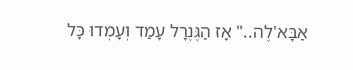אַבָּא'לֶה.." אָז הַגֶּנֶרָל עָמַד וְעָמְדוּ כָּל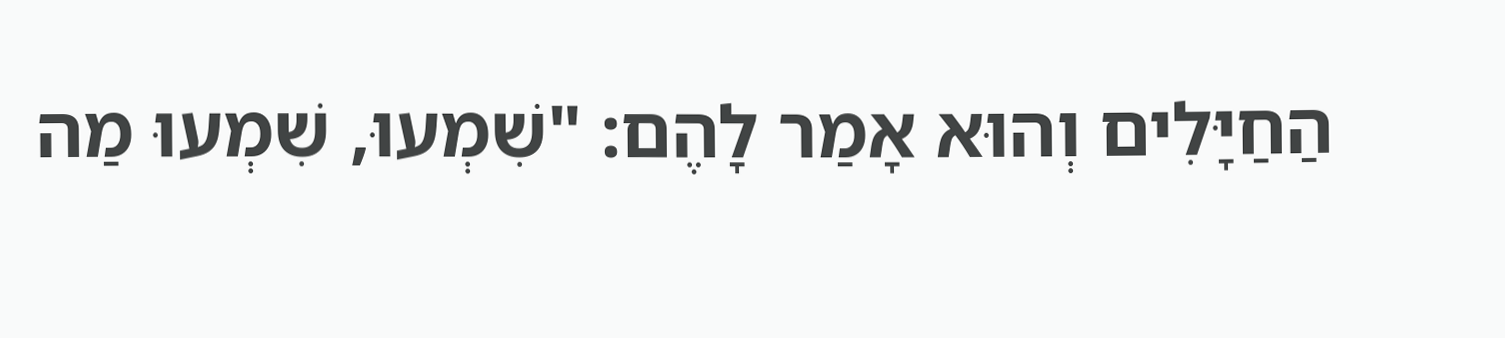הַחַיָּלִים וְהוּא אָמַר לָהֶם: "שִׁמְעוּ, שִׁמְעוּ מַה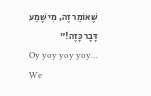שֶּׁאוֹמֵר זֶה, מִי שָׁמַע דָּבָר כָּזֶה!"
Oy yoy yoy yoy… We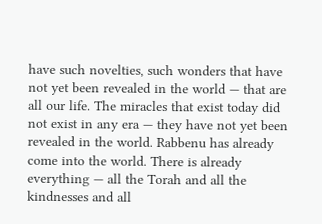have such novelties, such wonders that have not yet been revealed in the world — that are all our life. The miracles that exist today did not exist in any era — they have not yet been revealed in the world. Rabbenu has already come into the world. There is already everything — all the Torah and all the kindnesses and all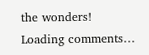the wonders!
Loading comments…